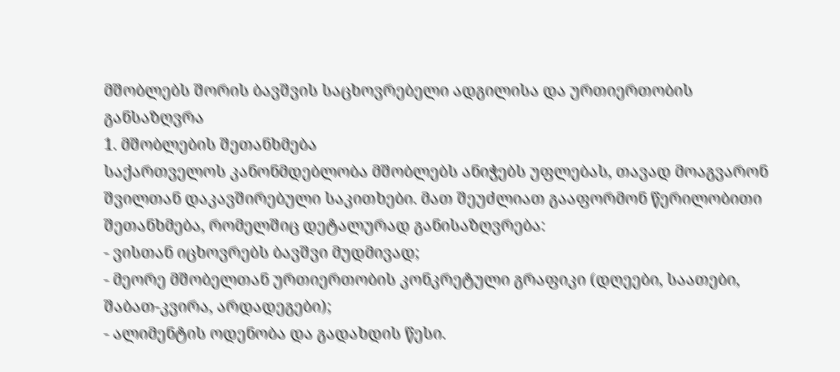მშობლებს შორის ბავშვის საცხოვრებელი ადგილისა და ურთიერთობის განსაზღვრა
1. მშობლების შეთანხმება
საქართველოს კანონმდებლობა მშობლებს ანიჭებს უფლებას, თავად მოაგვარონ შვილთან დაკავშირებული საკითხები. მათ შეუძლიათ გააფორმონ წერილობითი შეთანხმება, რომელშიც დეტალურად განისაზღვრება:
- ვისთან იცხოვრებს ბავშვი მუდმივად;
- მეორე მშობელთან ურთიერთობის კონკრეტული გრაფიკი (დღეები, საათები, შაბათ-კვირა, არდადეგები);
- ალიმენტის ოდენობა და გადახდის წესი.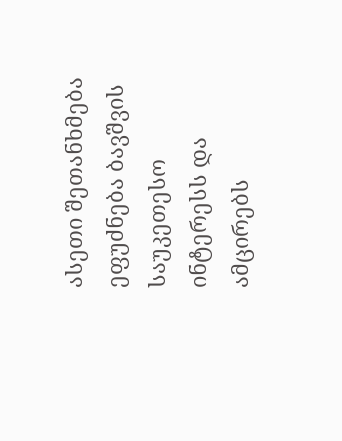ასეთი შეთანხმება ეფუძნება ბავშვის საუკეთესო ინტერესს და ამცირებს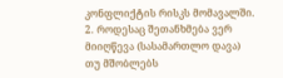კონფლიქტის რისკს მომავალში.
2. როდესაც შეთანხმება ვერ მიიღწევა (სასამართლო დავა)
თუ მშობლებს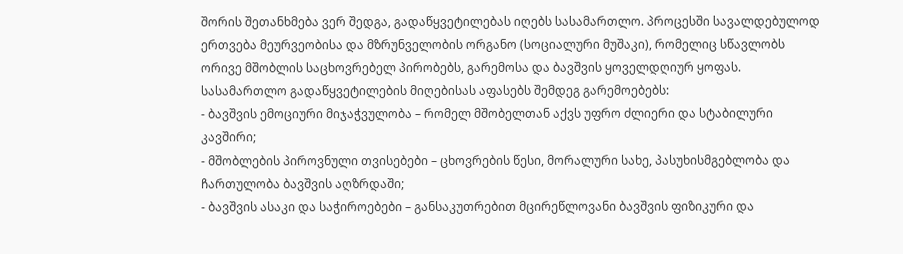შორის შეთანხმება ვერ შედგა, გადაწყვეტილებას იღებს სასამართლო. პროცესში სავალდებულოდ ერთვება მეურვეობისა და მზრუნველობის ორგანო (სოციალური მუშაკი), რომელიც სწავლობს ორივე მშობლის საცხოვრებელ პირობებს, გარემოსა და ბავშვის ყოველდღიურ ყოფას.
სასამართლო გადაწყვეტილების მიღებისას აფასებს შემდეგ გარემოებებს:
- ბავშვის ემოციური მიჯაჭვულობა – რომელ მშობელთან აქვს უფრო ძლიერი და სტაბილური კავშირი;
- მშობლების პიროვნული თვისებები – ცხოვრების წესი, მორალური სახე, პასუხისმგებლობა და ჩართულობა ბავშვის აღზრდაში;
- ბავშვის ასაკი და საჭიროებები – განსაკუთრებით მცირეწლოვანი ბავშვის ფიზიკური და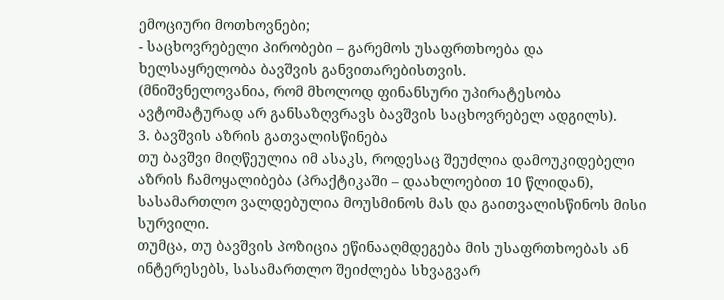ემოციური მოთხოვნები;
- საცხოვრებელი პირობები – გარემოს უსაფრთხოება და ხელსაყრელობა ბავშვის განვითარებისთვის.
(მნიშვნელოვანია, რომ მხოლოდ ფინანსური უპირატესობა ავტომატურად არ განსაზღვრავს ბავშვის საცხოვრებელ ადგილს).
3. ბავშვის აზრის გათვალისწინება
თუ ბავშვი მიღწეულია იმ ასაკს, როდესაც შეუძლია დამოუკიდებელი აზრის ჩამოყალიბება (პრაქტიკაში – დაახლოებით 10 წლიდან), სასამართლო ვალდებულია მოუსმინოს მას და გაითვალისწინოს მისი სურვილი.
თუმცა, თუ ბავშვის პოზიცია ეწინააღმდეგება მის უსაფრთხოებას ან ინტერესებს, სასამართლო შეიძლება სხვაგვარ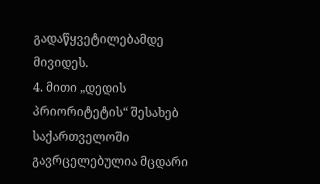გადაწყვეტილებამდე მივიდეს.
4. მითი „დედის პრიორიტეტის“ შესახებ
საქართველოში გავრცელებულია მცდარი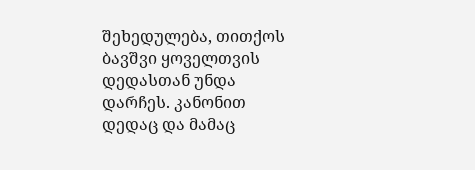შეხედულება, თითქოს ბავშვი ყოველთვის დედასთან უნდა დარჩეს. კანონით დედაც და მამაც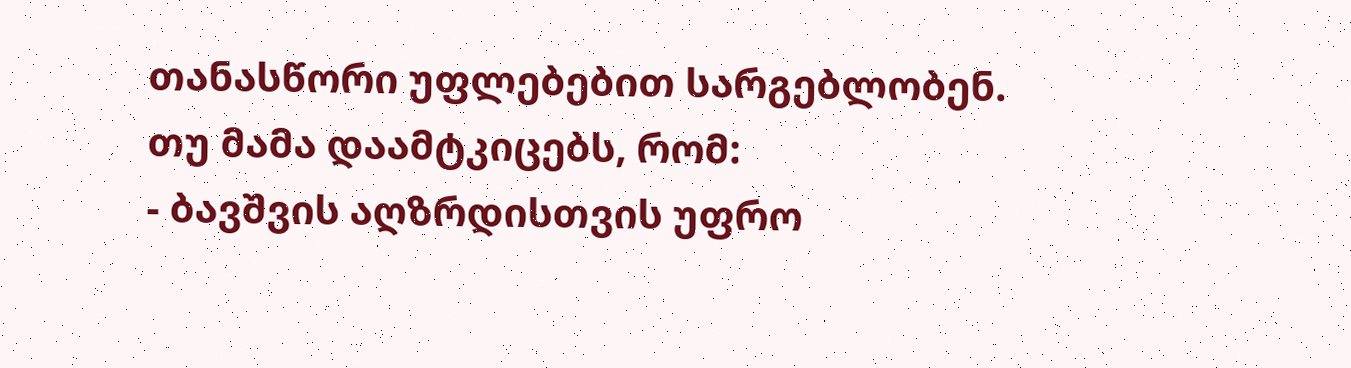თანასწორი უფლებებით სარგებლობენ.
თუ მამა დაამტკიცებს, რომ:
- ბავშვის აღზრდისთვის უფრო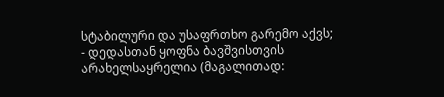სტაბილური და უსაფრთხო გარემო აქვს;
- დედასთან ყოფნა ბავშვისთვის არახელსაყრელია (მაგალითად: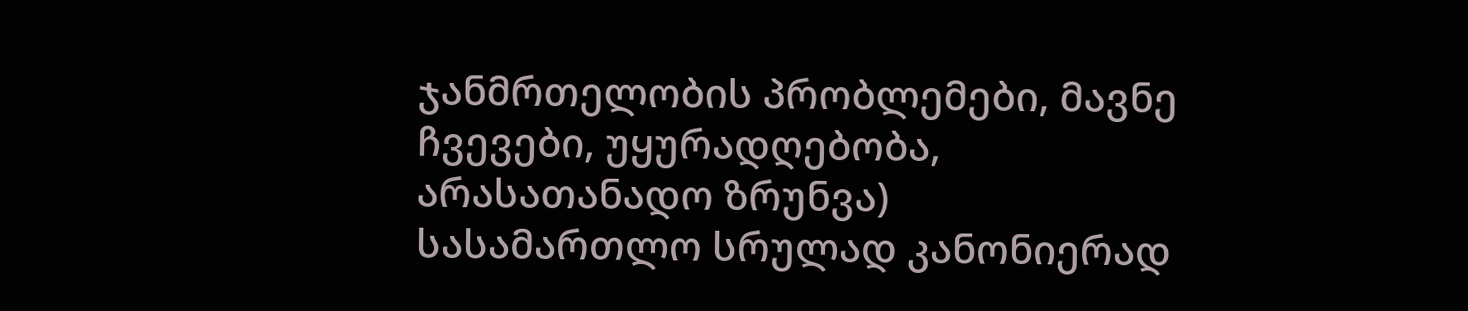ჯანმრთელობის პრობლემები, მავნე ჩვევები, უყურადღებობა, არასათანადო ზრუნვა)
სასამართლო სრულად კანონიერად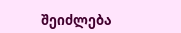შეიძლება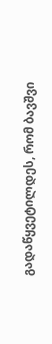გადაწყვეტილდეს, რომ ბავშვი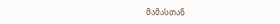მამასთან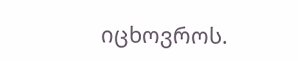იცხოვროს.